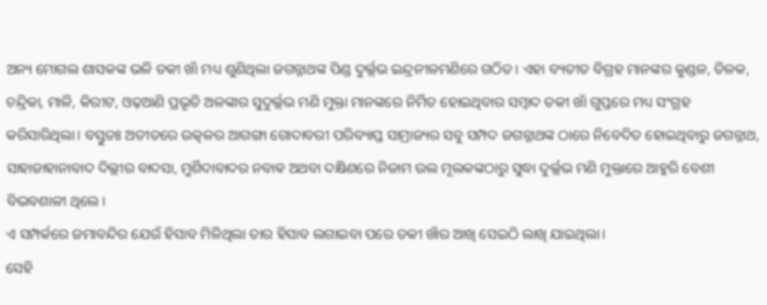ଅନ୍ୟ ମୋଗଲ ଶାସକଙ୍କ ଭଳି ତକୀ ଖାଁ ମଧ୍ୟ ଶୁଣିଥିଲା ଜଗନ୍ନାଥଙ୍କ ପିଣ୍ଡ ଦୁର୍ଲ୍ଲଭ ଇନ୍ଦ୍ରନୀଳମଣିରେ ଗଠିତ। ଏହା ବ୍ୟତୀତ ବିଗ୍ରହ ମାନଙ୍କର କୁଣ୍ଡଳ, ତିଳକ, ଚନ୍ଦ୍ରିକା, ମାଳି, କିରୀଟ, ଓଢ଼ଆଣି ପ୍ରଭୃତି ଅଳଙ୍କାର ସୁଦୁର୍ଲ୍ଲଭ ମଣି ମୁକ୍ତା ମାନଙ୍କରେ ନିର୍ମିତ ହୋଇଥିବାର ସମ୍ବାଦ ତକୀ ଖାଁ ଗୁପ୍ତରେ ମଧ୍ୟ ସଂଗ୍ରହ କରିସାରିଥିଲା। ବସ୍ତୁତଃ ଅତୀତରେ ଉତ୍କଳର ଆଗଙ୍ଗା ଗୋଦାବରୀ ପରିବ୍ୟାପ୍ତ ସାମ୍ରାଜ୍ୟର ସବୁ ସମ୍ପଦ ଜଗନ୍ନାଥଙ୍କ ଠାରେ ନିବେଦିତ ହୋଇଥିବାରୁ ଜଗନ୍ନାଥ, ସାହାଜାହାନାବାଦ ଦିଲ୍ଲୀର ବାଦସା, ମୁର୍ଶିଦାବାଦର ନବାଵ ଅଥବା ଦକ୍ଷିଣରେ ନିଜାମ ଉଲ ମୂଲକଙ୍କଠାରୁ ସୁଦ୍ଧା ଦୁର୍ଲ୍ଲଭ ମଣି ମୁକ୍ତାରେ ଆହୁରି ବେଶୀ ବିଭବଶାଳୀ ଥିଲେ।
ଏ ସମ୍ପର୍କରେ ଜମାବନ୍ଦିର ଯେଉଁ ହିସାବ ମିଳିଥିଲା ତାର ହିସାବ ଲଗାଇବା ପରେ ତକୀ ଖାଁର ଆଖି ସେଇଠି ଲାଖି ଯାଇଥିଲା।
ସେହି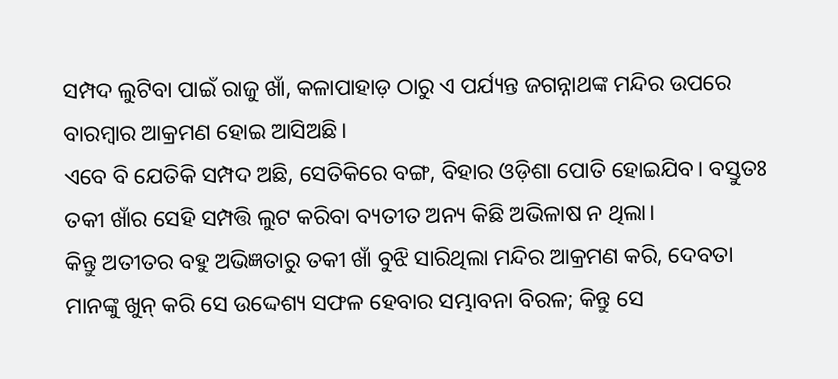ସମ୍ପଦ ଲୁଟିବା ପାଇଁ ରାଜୁ ଖାଁ, କଳାପାହାଡ଼ ଠାରୁ ଏ ପର୍ଯ୍ୟନ୍ତ ଜଗନ୍ନାଥଙ୍କ ମନ୍ଦିର ଉପରେ ବାରମ୍ବାର ଆକ୍ରମଣ ହୋଇ ଆସିଅଛି।
ଏବେ ବି ଯେତିକି ସମ୍ପଦ ଅଛି, ସେତିକିରେ ବଙ୍ଗ, ବିହାର ଓଡ଼ିଶା ପୋତି ହୋଇଯିବ। ବସ୍ତୁତଃ ତକୀ ଖାଁର ସେହି ସମ୍ପତ୍ତି ଲୁଟ କରିବା ବ୍ୟତୀତ ଅନ୍ୟ କିଛି ଅଭିଳାଷ ନ ଥିଲା।
କିନ୍ତୁ ଅତୀତର ବହୁ ଅଭିଜ୍ଞତାରୁ ତକୀ ଖାଁ ବୁଝି ସାରିଥିଲା ମନ୍ଦିର ଆକ୍ରମଣ କରି, ଦେବତା ମାନଙ୍କୁ ଖୁନ୍ କରି ସେ ଉଦ୍ଦେଶ୍ୟ ସଫଳ ହେବାର ସମ୍ଭାବନା ବିରଳ; କିନ୍ତୁ ସେ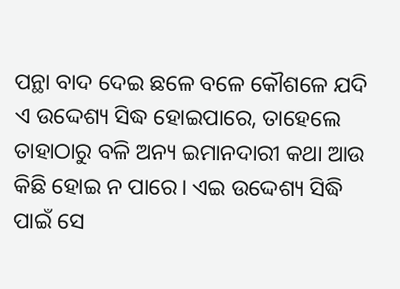ପନ୍ଥା ବାଦ ଦେଇ ଛଳେ ବଳେ କୌଶଳେ ଯଦି ଏ ଉଦ୍ଦେଶ୍ୟ ସିଦ୍ଧ ହୋଇପାରେ, ତାହେଲେ ତାହାଠାରୁ ବଳି ଅନ୍ୟ ଇମାନଦାରୀ କଥା ଆଉ କିଛି ହୋଇ ନ ପାରେ। ଏଇ ଉଦ୍ଦେଶ୍ୟ ସିଦ୍ଧି ପାଇଁ ସେ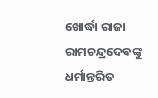ଖୋର୍ଦ୍ଧା ରାଜା ରାମଚନ୍ଦ୍ରଦେଵଙ୍କୁ ଧର୍ମାନ୍ତରିତ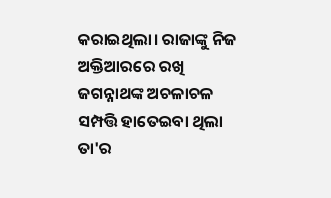କରାଇଥିଲା। ରାଜାଙ୍କୁ ନିଜ ଅକ୍ତିଆରରେ ରଖି ଜଗନ୍ନାଥଙ୍କ ଅଚଳାଚଳ ସମ୍ପତ୍ତି ହାତେଇବା ଥିଲା ତା'ର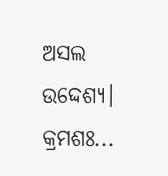ଅସଲ ଉଦ୍ଦେଶ୍ୟ।
କ୍ରମଶଃ...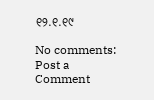୧୨.୧.୧୯

No comments:
Post a Comment